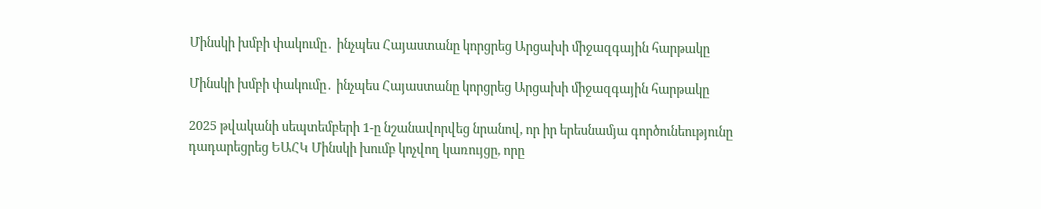Մինսկի խմբի փակումը․ ինչպես Հայաստանը կորցրեց Արցախի միջազգային հարթակը

Մինսկի խմբի փակումը․ ինչպես Հայաստանը կորցրեց Արցախի միջազգային հարթակը

2025 թվականի սեպտեմբերի 1-ը նշանավորվեց նրանով, որ իր երեսնամյա գործունեությունը դադարեցրեց ԵԱՀԿ Մինսկի խումբ կոչվող կառույցը, որը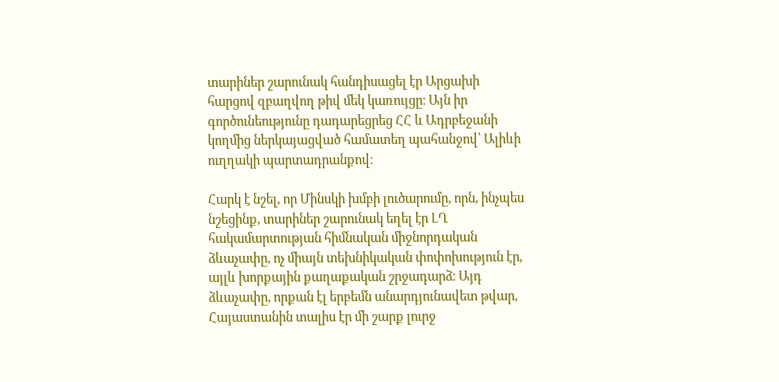տարիներ շարունակ հանդիսացել էր Արցախի հարցով զբաղվող թիվ մեկ կառույցը։ Այն իր գործունեությունը դադարեցրեց ՀՀ և Ադրբեջանի կողմից ներկայացված համատեղ պահանջով՝ Ալիևի ուղղակի պարտադրանքով։

Հարկ է նշել, որ Մինսկի խմբի լուծարումը, որն, ինչպես նշեցինք, տարիներ շարունակ եղել էր ԼՂ հակամարտության հիմնական միջնորդական ձևաչափը, ոչ միայն տեխնիկական փոփոխություն էր, այլև խորքային քաղաքական շրջադարձ։ Այդ ձևաչափը, որքան էլ երբեմն անարդյունավետ թվար, Հայաստանին տալիս էր մի շարք լուրջ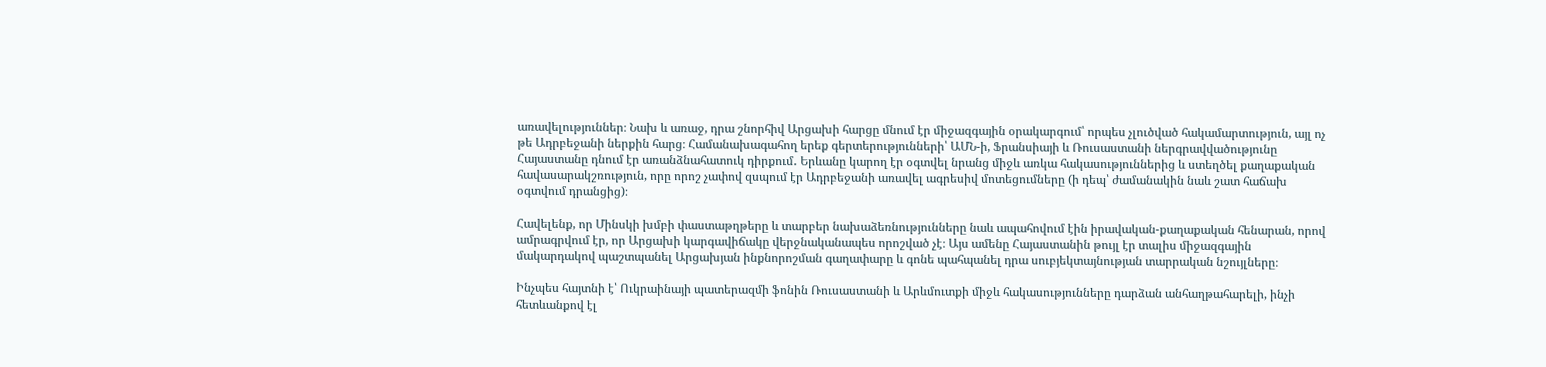առավելություններ։ Նախ և առաջ, դրա շնորհիվ Արցախի հարցը մնում էր միջազգային օրակարգում՝ որպես չլուծված հակամարտություն, այլ ոչ թե Ադրբեջանի ներքին հարց։ Համանախագահող երեք գերտերությունների՝ ԱՄՆ-ի, Ֆրանսիայի և Ռուսաստանի ներգրավվածությունը Հայաստանը դնում էր առանձնահատուկ դիրքում․ Երևանը կարող էր օգտվել նրանց միջև առկա հակասություններից և ստեղծել քաղաքական հավասարակշռություն, որը որոշ չափով զսպում էր Ադրբեջանի առավել ագրեսիվ մոտեցումները (ի դեպ՝ ժամանակին նաև շատ հաճախ օգտվում դրանցից)։

Հավելենք, որ Մինսկի խմբի փաստաթղթերը և տարբեր նախաձեռնությունները նաև ապահովում էին իրավական-քաղաքական հենարան, որով ամրագրվում էր, որ Արցախի կարգավիճակը վերջնականապես որոշված չէ։ Այս ամենը Հայաստանին թույլ էր տալիս միջազգային մակարդակով պաշտպանել Արցախյան ինքնորոշման գաղափարը և գոնե պահպանել դրա սուբյեկտայնության տարրական նշույլները։

Ինչպես հայտնի է՝ Ուկրաինայի պատերազմի ֆոնին Ռուսաստանի և Արևմուտքի միջև հակասությունները դարձան անհաղթահարելի, ինչի հետևանքով էլ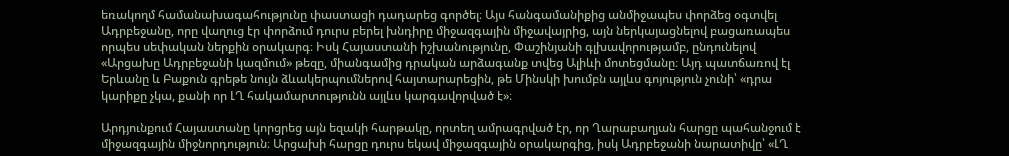եռակողմ համանախագահությունը փաստացի դադարեց գործել։ Այս հանգամանիքից անմիջապես փորձեց օգտվել Ադրբեջանը, որը վաղուց էր փորձում դուրս բերել խնդիրը միջազգային միջավայրից, այն ներկայացնելով բացառապես որպես սեփական ներքին օրակարգ։ Իսկ Հայաստանի իշխանությունը, Փաշինյանի գլխավորությամբ, ընդունելով «Արցախը Ադրբեջանի կազմում» թեզը, միանգամից դրական արձագանք տվեց Ալիևի մոտեցմանը։ Այդ պատճառով էլ Երևանը և Բաքուն գրեթե նույն ձևակերպումներով հայտարարեցին, թե Մինսկի խումբն այլևս գոյություն չունի՝ «դրա կարիքը չկա, քանի որ ԼՂ հակամարտությունն այլևս կարգավորված է»։

Արդյունքում Հայաստանը կորցրեց այն եզակի հարթակը, որտեղ ամրագրված էր, որ Ղարաբաղյան հարցը պահանջում է միջազգային միջնորդություն։ Արցախի հարցը դուրս եկավ միջազգային օրակարգից, իսկ Ադրբեջանի նարատիվը՝ «ԼՂ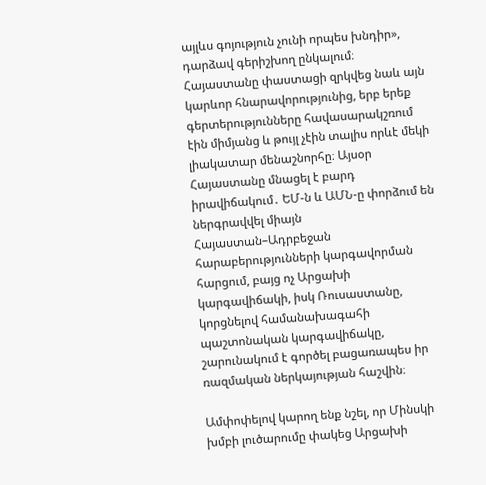այլևս գոյություն չունի որպես խնդիր», դարձավ գերիշխող ընկալում։ Հայաստանը փաստացի զրկվեց նաև այն կարևոր հնարավորությունից, երբ երեք գերտերությունները հավասարակշռում էին միմյանց և թույլ չէին տալիս որևէ մեկի լիակատար մենաշնորհը։ Այսօր Հայաստանը մնացել է բարդ իրավիճակում․ ԵՄ-ն և ԱՄՆ-ը փորձում են ներգրավվել միայն Հայաստան–Ադրբեջան հարաբերությունների կարգավորման հարցում, բայց ոչ Արցախի կարգավիճակի, իսկ Ռուսաստանը, կորցնելով համանախագահի պաշտոնական կարգավիճակը, շարունակում է գործել բացառապես իր ռազմական ներկայության հաշվին։

Ամփոփելով կարող ենք նշել, որ Մինսկի խմբի լուծարումը փակեց Արցախի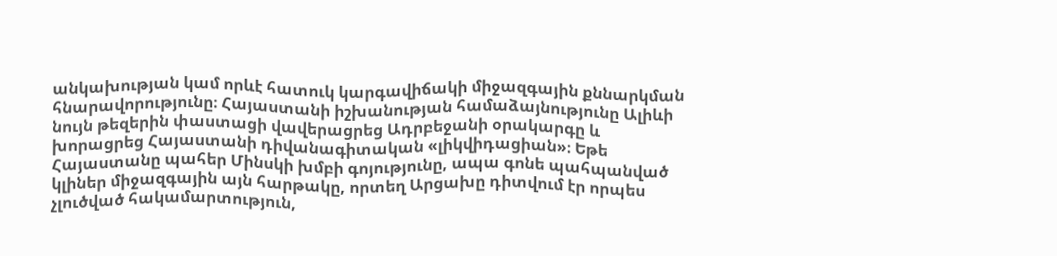անկախության կամ որևէ հատուկ կարգավիճակի միջազգային քննարկման հնարավորությունը։ Հայաստանի իշխանության համաձայնությունը Ալիևի նույն թեզերին փաստացի վավերացրեց Ադրբեջանի օրակարգը և խորացրեց Հայաստանի դիվանագիտական «լիկվիդացիան»։ Եթե Հայաստանը պահեր Մինսկի խմբի գոյությունը, ապա գոնե պահպանված կլիներ միջազգային այն հարթակը, որտեղ Արցախը դիտվում էր որպես չլուծված հակամարտություն,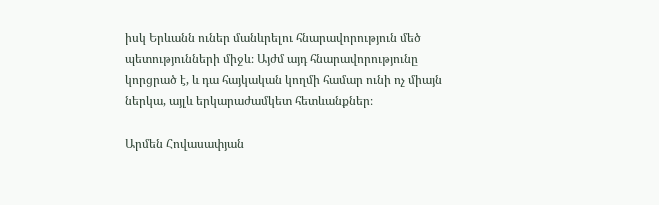իսկ Երևանն ուներ մանևրելու հնարավորություն մեծ պետությունների միջև։ Այժմ այդ հնարավորությունը կորցրած է, և դա հայկական կողմի համար ունի ոչ միայն ներկա, այլև երկարաժամկետ հետևանքներ։

Արմեն Հովասափյան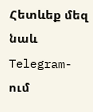Հետևեք մեզ նաև Telegram-ում